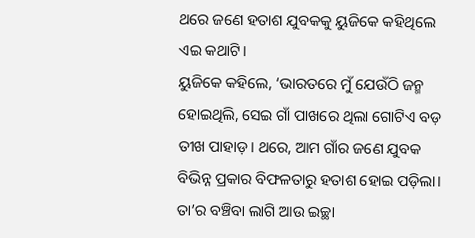ଥରେ ଜଣେ ହତାଶ ଯୁବକକୁ ୟୁଜିକେ କହିଥିଲେ ଏଇ କଥାଟି।
ୟୁଜିକେ କହିଲେ, ‘ଭାରତରେ ମୁଁ ଯେଉଁଠି ଜନ୍ମ ହୋଇଥିଲି, ସେଇ ଗାଁ ପାଖରେ ଥିଲା ଗୋଟିଏ ବଡ଼ ତୀଖ ପାହାଡ଼। ଥରେ, ଆମ ଗାଁର ଜଣେ ଯୁବକ ବିଭିନ୍ନ ପ୍ରକାର ବିଫଳତାରୁ ହତାଶ ହୋଇ ପଡ଼ିଲା। ତା’ର ବଞ୍ଚିବା ଲାଗି ଆଉ ଇଚ୍ଛା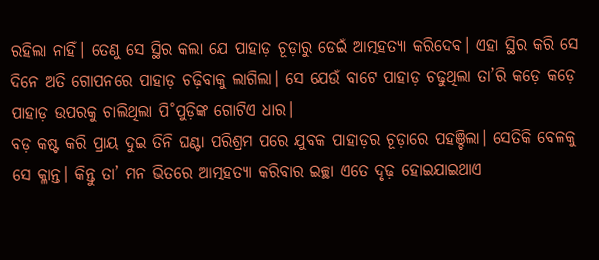ରହିଲା ନାହିଁ। ତେଣୁ ସେ ସ୍ଥିର କଲା ଯେ ପାହାଡ଼ ଚୂଡ଼ାରୁ ଡେଇଁ ଆତ୍ମହତ୍ୟା କରିଦେବ। ଏହା ସ୍ଥିର କରି ସେ ଦିନେ ଅତି ଗୋପନରେ ପାହାଡ଼ ଚଢ଼ିବାକୁ ଲାଗିଲା। ସେ ଯେଉଁ ବାଟେ ପାହାଡ଼ ଚଢୁଥିଲା ତା’ରି କଡ଼େ କଡ଼େ ପାହାଡ଼ ଉପରକୁ ଚାଲିଥିଲା ପି˚ପୁଡ଼ିଙ୍କ ଗୋଟିଏ ଧାର।
ବଡ଼ କଷ୍ଟ କରି ପ୍ରାୟ ଦୁଇ ତିନି ଘଣ୍ଟା ପରିଶ୍ରମ ପରେ ଯୁବକ ପାହାଡ଼ର ଚୂଡ଼ାରେ ପହଞ୍ଚିଲା। ସେତିକି ବେଳକୁ ସେ କ୍ଳାନ୍ତ। କିନ୍ତୁ ତା’ ମନ ଭିତରେ ଆତ୍ମହତ୍ୟା କରିବାର ଇଚ୍ଛା ଏତେ ଦୃଢ଼ ହୋଇଯାଇଥାଏ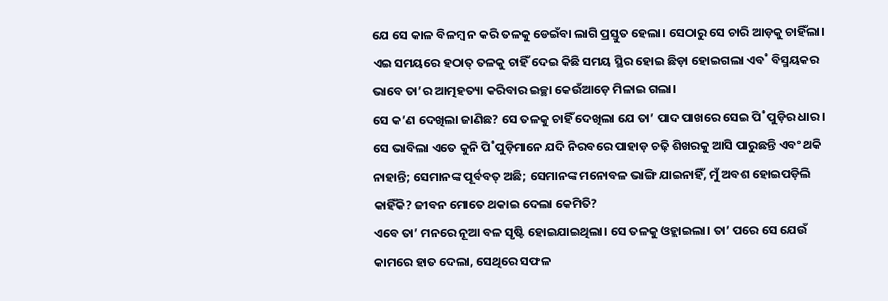ଯେ ସେ କାଳ ବିଳମ୍ବ ନ କରି ତଳକୁ ଡେଇଁବା ଲାଗି ପ୍ରସ୍ତୁତ ହେଲା। ସେଠାରୁ ସେ ଚାରି ଆଡ଼କୁ ଚାହିଁଲା। ଏଇ ସମୟରେ ହଠାତ୍ ତଳକୁ ଚାହିଁ ଦେଇ କିଛି ସମୟ ସ୍ଥିର ହୋଇ ଛିଡ଼ା ହୋଇଗଲା ଏବ˚ ବିସ୍ମୟକର ଭାବେ ତା’ର ଆତ୍ମହତ୍ୟା କରିବାର ଇଚ୍ଛା କେଉଁଆଡ଼େ ମିଳାଇ ଗଲା।
ସେ କ’ଣ ଦେଖିଲା ଜାଣିଛ? ସେ ତଳକୁ ଚାହିଁ ଦେଖିଲା ଯେ ତା’ ପାଦ ପାଖରେ ସେଇ ପି˚ପୁଡ଼ିର ଧାର। ସେ ଭାବିଲା ଏତେ କୁନି ପି˚ପୁଡ଼ିମାନେ ଯଦି ନିରବରେ ପାହାଡ଼ ଚଢ଼ି ଶିଖରକୁ ଆସି ପାରୁଛନ୍ତି ଏବଂ ଥକି ନାହାନ୍ତି; ସେମାନଙ୍କ ପୂର୍ବବତ୍ ଅଛି; ସେମାନଙ୍କ ମନୋବଳ ଭାଙ୍ଗି ଯାଇନାହିଁ, ମୁଁ ଅବଶ ହୋଇପଡ଼ିଲି କାହିଁକି? ଜୀବନ ମୋତେ ଥକାଇ ଦେଲା କେମିତି?
ଏବେ ତା’ ମନରେ ନୂଆ ବଳ ସୃଷ୍ଟି ହୋଇଯାଇଥିଲା। ସେ ତଳକୁ ଓହ୍ଲାଇଲା। ତା’ ପରେ ସେ ଯେଉଁ କାମରେ ହାତ ଦେଲା, ସେଥିରେ ସଫଳ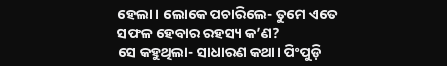ହେଲା। ଲୋକେ ପଚାରିଲେ- ତୁମେ ଏତେ ସଫଳ ହେବାର ରହସ୍ୟ କ’ଣ?
ସେ କହୁଥିଲା- ସାଧାରଣ କଥା। ପିଂପୁଡ଼ି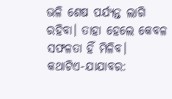ଭଳି ଶେଷ ପର୍ଯ୍ୟନ୍ତ ଲାଗି ରହିବା। ତାହା ହେଲେ କେବଳ ସଫଳତା ହିଁ ମିଳିବ।
କଥାଟିଏ-ଯାଯାବର: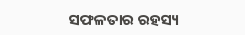ସଫଳତାର ରହସ୍ୟ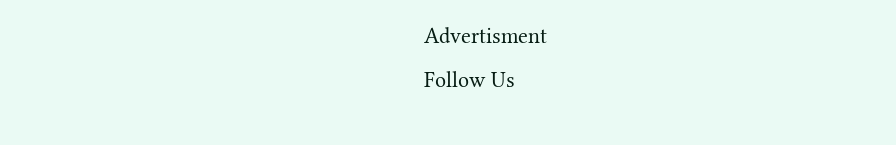Advertisment
Follow Us